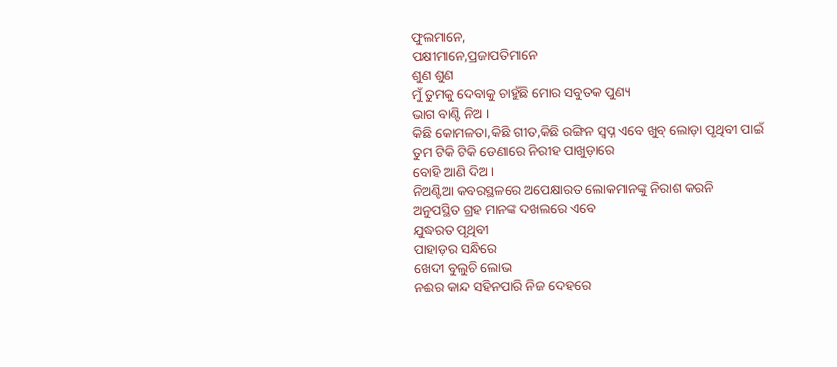ଫୁଲମାନେ,
ପକ୍ଷୀମାନେ,ପ୍ରଜାପତିମାନେ
ଶୁଣ ଶୁଣ
ମୁଁ ତୁମକୁ ଦେବାକୁ ଚାହୁଁଛି ମୋର ସବୁତକ ପୁଣ୍ୟ
ଭାଗ ବାଣ୍ଟି ନିଅ ।
କିଛି କୋମଳତା,କିଛି ଗୀତ,କିଛି ରଙ୍ଗିନ ସ୍ୱପ୍ନ ଏବେ ଖୁବ୍ ଲୋଡ଼ା ପୃଥିବୀ ପାଇଁ
ତୁମ ଟିକି ଟିକି ଡେଣାରେ ନିରୀହ ପାଖୁଡ଼ାରେ
ବୋହି ଆଣି ଦିଅ ।
ନିଅଣ୍ଟିଆ କବରସ୍ଥଳରେ ଅପେକ୍ଷାରତ ଲୋକମାନଙ୍କୁ ନିରାଶ କରନି
ଅନୁପସ୍ଥିତ ଗ୍ରହ ମାନଙ୍କ ଦଖଲରେ ଏବେ
ଯୁଦ୍ଧରତ ପୃଥିବୀ
ପାହାଡ଼ର ସନ୍ଧିରେ
ଖେଦୀ ବୁଲୁଚି ଲୋଭ
ନଈର କାନ୍ଦ ସହିନପାରି ନିଜ ଦେହରେ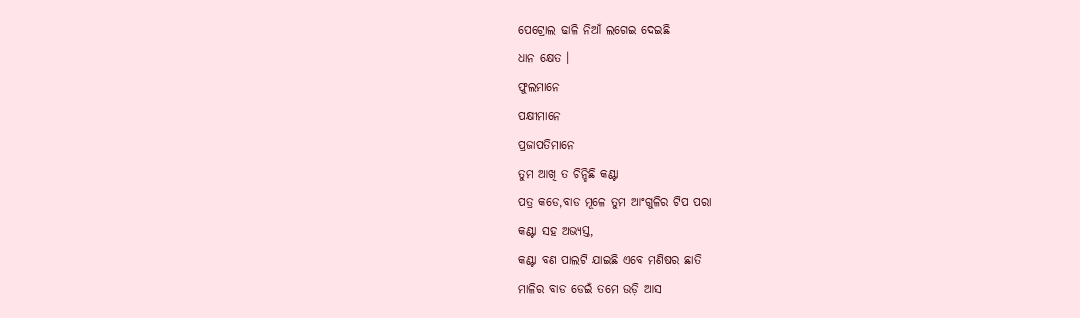ପେଟ୍ରୋଲ ଢାଳି ନିଆଁ ଲଗେଇ ଦେଇଛି
ଧାନ କ୍ଷେତ ।
ଫୁଲମାନେ
ପକ୍ଷୀମାନେ
ପ୍ରଜାପତିମାନେ
ତୁମ ଆଖି ତ ଚିନ୍ହିଛି କଣ୍ଟା
ପତ୍ର କଡେ,ବାଡ ମୂଳେ ତୁମ ଆଂଗୁଳିର ଟିପ ପରା
କଣ୍ଟା ସହ ଅଭ୍ୟସ୍ତ,
କଣ୍ଟା ବଣ ପାଲଟି ଯାଇଛି ଏବେ ମଣିଷର ଛାତି
ମାଳିର ବାଡ ଡେଇଁ ତମେ ଉଡ଼ି ଆସ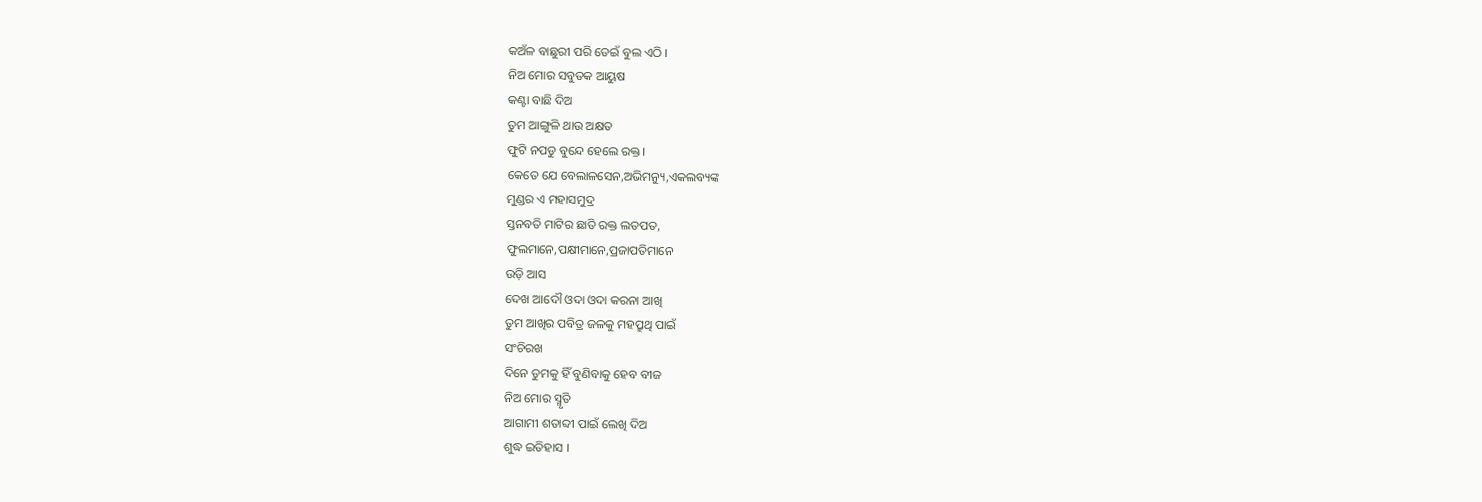କଅଁଳ ବାଛୁରୀ ପରି ଡେଇଁ ବୁଲ ଏଠି ।
ନିଅ ମୋର ସବୁତକ ଆୟୁଷ
କଣ୍ଟା ବାଛି ଦିଅ
ତୁମ ଆଙ୍ଗୁଳି ଥାଉ ଅକ୍ଷତ
ଫୁଟି ନପଡୁ ବୁନ୍ଦେ ହେଲେ ରକ୍ତ।
କେତେ ଯେ ବେଲାଳସେନ,ଅଭିମନ୍ୟୁ,ଏକଲବ୍ୟଙ୍କ
ମୁଣ୍ଡର ଏ ମହାସମୁଦ୍ର
ସ୍ତନବତି ମାଟିର ଛାତି ରକ୍ତ ଲତପତ,
ଫୁଲମାନେ,ପକ୍ଷୀମାନେ,ପ୍ରଜାପତିମାନେ
ଉଡ଼ି ଆସ
ଦେଖ ଆଦୌ ଓଦା ଓଦା କରନା ଆଖି
ତୁମ ଆଖିର ପବିତ୍ର ଜଳକୁ ମହପ୍ରୁଥି ପାଇଁ
ସଂଚିରଖ
ଦିନେ ତୁମକୁ ହିଁ ବୁଣିବାକୁ ହେବ ବୀଜ
ନିଅ ମୋର ସ୍ମୃତି
ଆଗାମୀ ଶତାବ୍ଦୀ ପାଇଁ ଲେଖି ଦିଅ
ଶୁଦ୍ଧ ଇତିହାସ ।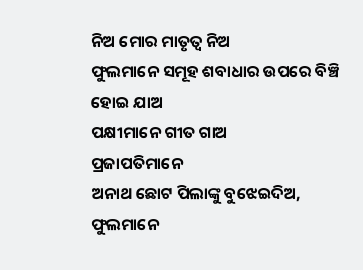ନିଅ ମୋର ମାତୃତ୍ୱ ନିଅ
ଫୁଲମାନେ ସମୂହ ଶବାଧାର ଉପରେ ବିଞ୍ଚି
ହୋଇ ଯାଅ
ପକ୍ଷୀମାନେ ଗୀତ ଗାଅ
ପ୍ରଜାପତିମାନେ
ଅନାଥ ଛୋଟ ପିଲାଙ୍କୁ ବୁଝେଇଦିଅ,
ଫୁଲମାନେ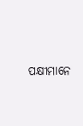ପକ୍ଷୀମାନେ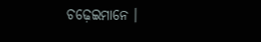ଚଢ଼େଇମାନେ ।